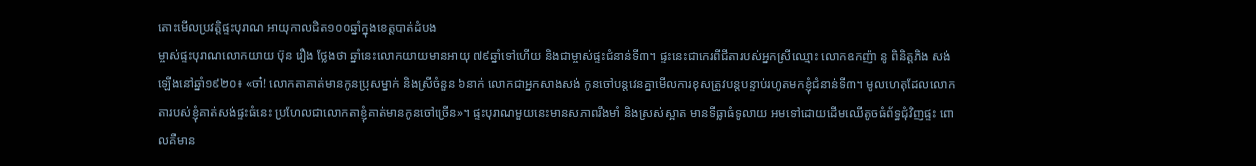តោះមើលប្រវត្តិផ្ទះបុរាណ អាយុកាលជិត១០០ឆ្នាំក្នុងខេត្តបាត់ដំបង
ម្ចាស់ផ្ទះបុរាណលោកយាយ ប៊ុន រឿង ថ្លែងថា ឆ្នាំនេះលោកយាយមានអាយុ ៧៩ឆ្នាំទៅហើយ និងជាម្ចាស់ផ្ទះជំនាន់ទី៣។ ផ្ទះនេះជាកេរពីជីតារបស់អ្នកស្រីឈ្មោះ លោកឧកញ៉ា នូ ពិនិត្តភិង សង់ឡើងនៅឆ្នាំ១៩២០៖ «ចា៎! លោកតាគាត់មានកូនប្រុសម្នាក់ និងស្រីចំនួន ៦នាក់ លោកជាអ្នកសាងសង់ កូនចៅបន្តវេនគ្នាមើលការខុសត្រូវបន្តបន្ទាប់រហូតមកខ្ញុំជំនាន់ទី៣។ មូលហេតុដែលលោកតារបស់ខ្ញុំគាត់សង់ផ្ទះធំនេះ ប្រហែលជាលោកតាខ្ញុំគាត់មានកូនចៅច្រើន»។ ផ្ទះបុរាណមួយនេះមានសភាពរឹងមាំ និងស្រស់ស្អាត មានទីធ្លាធំទូលាយ អមទៅដោយដើមឈើតូចធំព័ទ្ធជុំវិញផ្ទះ ពោលគឺមាន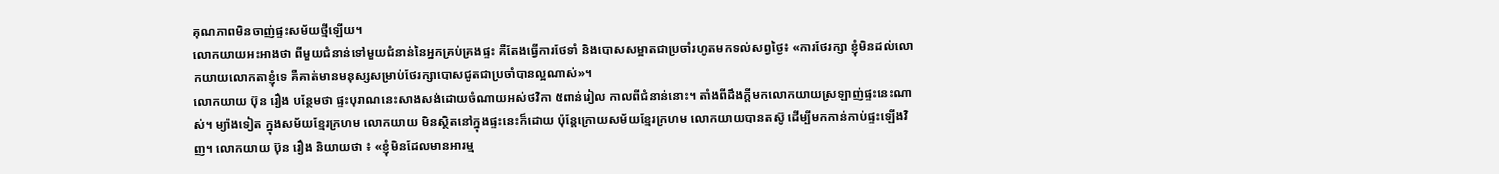គុណភាពមិនចាញ់ផ្ទះសម័យថ្មីឡើយ។
លោកយាយអះអាងថា ពីមួយជំនាន់ទៅមួយជំនាន់នៃអ្នកគ្រប់គ្រងផ្ទះ គឺតែងធ្វើការថែទាំ និងបោសសម្អាតជាប្រចាំរហូតមកទល់សព្វថ្ងៃ៖ «ការថែរក្សា ខ្ញុំមិនដល់លោកយាយលោកតាខ្ញុំទេ គឺគាត់មានមនុស្សសម្រាប់ថែរក្សាបោសជូតជាប្រចាំបានល្អណាស់»។
លោកយាយ ប៊ុន រឿង បន្ថែមថា ផ្ទះបុរាណនេះសាងសង់ដោយចំណាយអស់ថវិកា ៥ពាន់រៀល កាលពីជំនាន់នោះ។ តាំងពីដឹងក្ដីមកលោកយាយស្រឡាញ់ផ្ទះនេះណាស់។ ម្យ៉ាងទៀត ក្នុងសម័យខ្មែរក្រហម លោកយាយ មិនស្ថិតនៅក្នុងផ្ទះនេះក៏ដោយ ប៉ុន្តែក្រោយសម័យខ្មែរក្រហម លោកយាយបានតស៊ូ ដើម្បីមកកាន់កាប់ផ្ទះឡើងវិញ។ លោកយាយ ប៊ុន រឿង និយាយថា ៖ «ខ្ញុំមិនដែលមានអារម្ម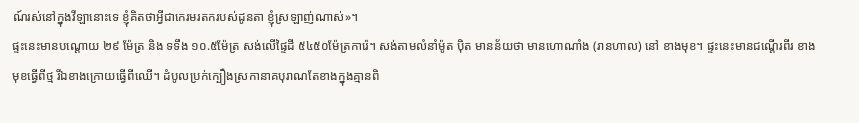ណ៍រស់នៅក្នុងវីឡានោះទេ ខ្ញុំគិតថាអ្វីជាកេរមរតករបស់ដូនតា ខ្ញុំស្រឡាញ់ណាស់»។
ផ្ទះនេះមានបណ្ដោយ ២៩ ម៉ែត្រ និង ទទឹង ១០.៥ម៉ែត្រ សង់លើផ្ទៃដី ៥៤៥០ម៉ែត្រការ៉េ។ សង់តាមលំនាំម៉ូត ប៉ិត មានន័យថា មានហោណាំង (រានហាល) នៅ ខាងមុខ។ ផ្ទះនេះមានជណ្ដើរពីរ ខាងមុខធ្វើពីថ្ម រីឯខាងក្រោយធ្វើពីឈើ។ ដំបូលប្រក់ក្បឿងស្រកានាគបុរាណតែខាងក្នុងគ្មានពិ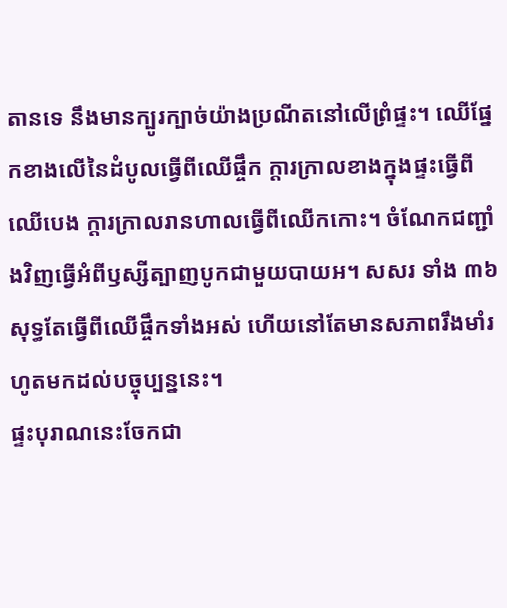តានទេ នឹងមានក្បូរក្បាច់យ៉ាងប្រណីតនៅលើព្រំផ្ទះ។ ឈើផ្នែកខាងលើនៃដំបូលធ្វើពីឈើផ្ចឹក ក្ដារក្រាលខាងក្នុងផ្ទះធ្វើពីឈើបេង ក្ដារក្រាលរានហាលធ្វើពីឈើកកោះ។ ចំណែកជញ្ជាំងវិញធ្វើអំពីឫស្សីត្បាញបូកជាមួយបាយអ។ សសរ ទាំង ៣៦ សុទ្ធតែធ្វើពីឈើផ្ចឹកទាំងអស់ ហើយនៅតែមានសភាពរឹងមាំរហូតមកដល់បច្ចុប្បន្ននេះ។
ផ្ទះបុរាណនេះចែកជា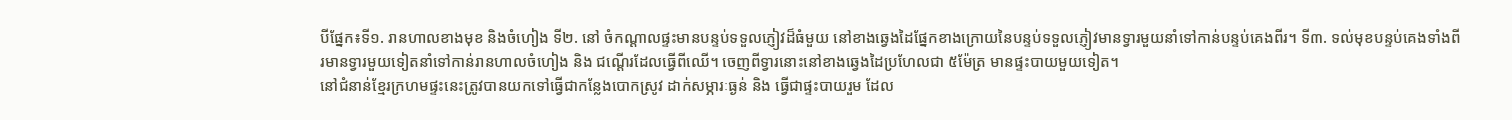បីផ្នែក៖ទី១. រានហាលខាងមុខ និងចំហៀង ទី២. នៅ ចំកណ្ដាលផ្ទះមានបន្ទប់ទទួលភ្ញៀវដ៏ធំមួយ នៅខាងឆ្វេងដៃផ្នែកខាងក្រោយនៃបន្ទប់ទទួលភ្ញៀវមានទ្វារមួយនាំទៅកាន់បន្ទប់គេងពីរ។ ទី៣. ទល់មុខបន្ទប់គេងទាំងពីរមានទ្វារមួយទៀតនាំទៅកាន់រានហាលចំហៀង និង ជណ្ដើរដែលធ្វើពីឈើ។ ចេញពីទ្វារនោះនៅខាងឆ្វេងដៃប្រហែលជា ៥ម៉ែត្រ មានផ្ទះបាយមួយទៀត។
នៅជំនាន់ខ្មែរក្រហមផ្ទះនេះត្រូវបានយកទៅធ្វើជាកន្លែងបោកស្រូវ ដាក់សម្ភារៈធ្ងន់ និង ធ្វើជាផ្ទះបាយរួម ដែល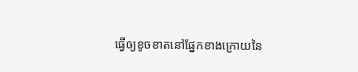ធ្វើឲ្យខូចខាតនៅផ្នែកខាងក្រោយនៃ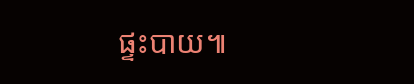ផ្ទះបាយ៕